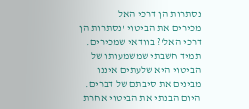נסתרות הן דרכי האל
מכירים את הביטוי 'נסתרות הן דרכי האל'? בוודאי שמכירים. תמיד חשבתי שמשמעותו של הביטוי היא שלעתים איננו מבינים את סיבתם של דברים. היום הבנתי את הביטוי אחרת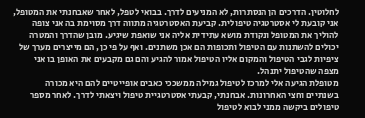לחלוטין. הדרכים הן הנסתרות, לא המניעים לדרך. בבואי לטפל, לאחר שאבחנתי את המטופל, אני קובעת לי אסטרטגיה טיפולית. קביעת האסטרטגיה מתווה דרך מסוימת בה אני צופה להוליך את המטופל ונקודת מושא עתידית אליה אני שואפת שיגיע. מובן שהדרך והמטרה יכולים להשתנות עם הטיפול ותכופות הם אכן משתנים. ואף על פי כן, הם מייצרים מערך של ציפיות לגבי הטיפול והמקום אליו הטיפול אמור להגיע והם גם מקבעים את האופן בו אני מצפה שהטיפול יתנהל.
מטופלת הגיעה אלי למרכז לטיפול גמילה ממשככי כאבים אופייטיים להם היא מכורה בשנתיים וחצי האחרונות. אבחנתי, קבעתי אסטרטגיית טיפול ויצאתי לדרך. לאחר מספר טיפולים ביקשה ממני לבוא לטיפול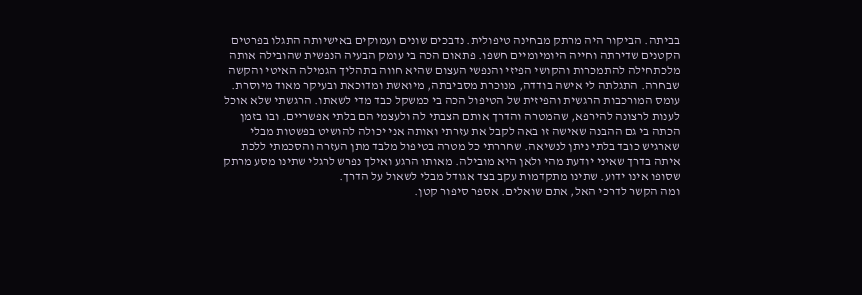בביתה. הביקור היה מרתק מבחינה טיפולית. נדבכים שונים ועמוקים באישיותה התגלו בפרטים הקטנים שדירתה וחייה היומיומיים חשפו. פתאום הכה בי עומק הבעיה הנפשית שהובילה אותה מלכתחילה להתמכרות והקושי הפיזי והנפשי העצום שהיא חווה בתהליך הגמילה האיטי והקשה שבחרה. התגלתה לי אישה בודדה, מנוכרת מסביבתה, מיואשת ומדוכאת ובעיקר מאוד מיוסרת. עומס המורכבות הרגשית והפיזית של הטיפול הכה בי כמשקל כבד מדי לשאתו. הרגשתי שלא אוכל לענות לרצונה להירפא, שהמטרה והדרך אותם הצבתי לה ולעצמי הם בלתי אפשריים. ובו בזמן הכתה בי גם ההבנה שאישה זו באה לקבל את עזרתי ואותה אני יכולה להושיט בפשטות מבלי שארגיש כובד בלתי ניתן לנשיאה. שחררתי כל מטרה בטיפול מלבד מתן העזרה והסכמתי ללכת איתה בדרך שאיני יודעת מהי ולאן היא מובילה. מאותו הרגע ואילך נפרש לרגלי שתינו מסע מרתק שסופו אינו ידוע. שתינו מתקדמות עקב בצד אגודל מבלי לשאול על הדרך.
ומה הקשר לדרכי האל, אתם שואלים. אספר סיפור קטן.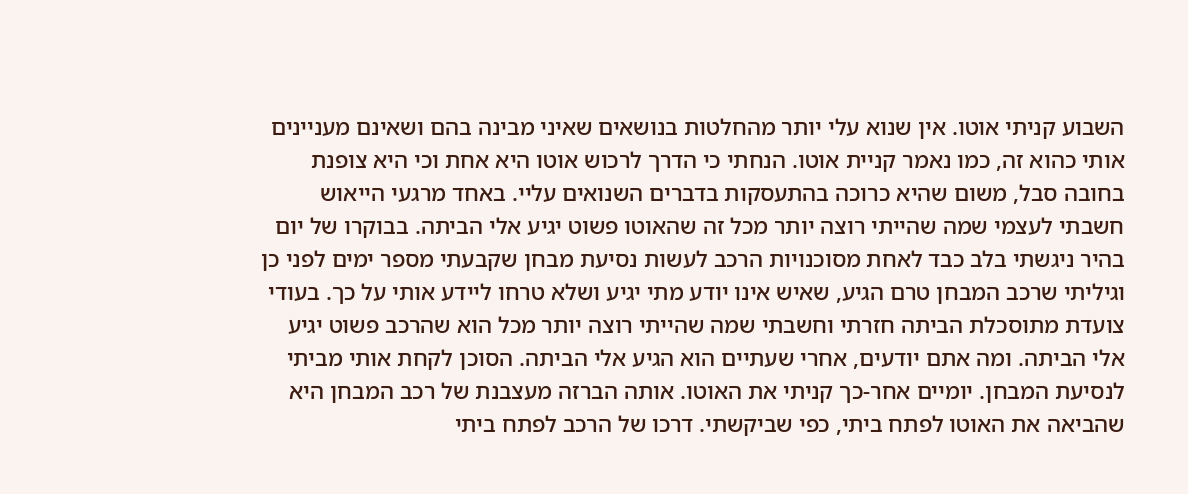השבוע קניתי אוטו. אין שנוא עלי יותר מהחלטות בנושאים שאיני מבינה בהם ושאינם מעניינים אותי כהוא זה, כמו נאמר קניית אוטו. הנחתי כי הדרך לרכוש אוטו היא אחת וכי היא צופנת בחובה סבל, משום שהיא כרוכה בהתעסקות בדברים השנואים עליי. באחד מרגעי הייאוש חשבתי לעצמי שמה שהייתי רוצה יותר מכל זה שהאוטו פשוט יגיע אלי הביתה. בבוקרו של יום בהיר ניגשתי בלב כבד לאחת מסוכנויות הרכב לעשות נסיעת מבחן שקבעתי מספר ימים לפני כן וגיליתי שרכב המבחן טרם הגיע, שאיש אינו יודע מתי יגיע ושלא טרחו ליידע אותי על כך. בעודי צועדת מתוסכלת הביתה חזרתי וחשבתי שמה שהייתי רוצה יותר מכל הוא שהרכב פשוט יגיע אלי הביתה. ומה אתם יודעים, אחרי שעתיים הוא הגיע אלי הביתה. הסוכן לקחת אותי מביתי לנסיעת המבחן. יומיים אחר-כך קניתי את האוטו. אותה הברזה מעצבנת של רכב המבחן היא שהביאה את האוטו לפתח ביתי, כפי שביקשתי. דרכו של הרכב לפתח ביתי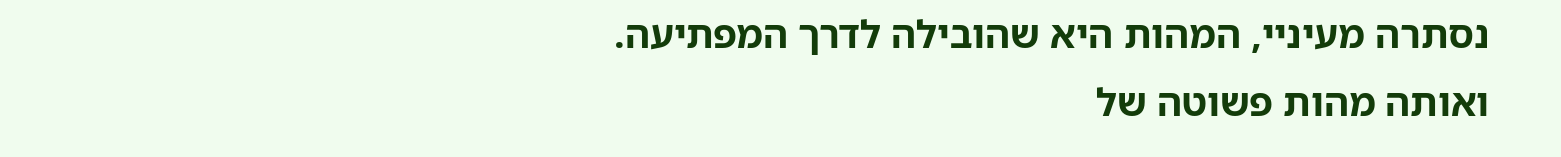נסתרה מעיניי, המהות היא שהובילה לדרך המפתיעה.
ואותה מהות פשוטה של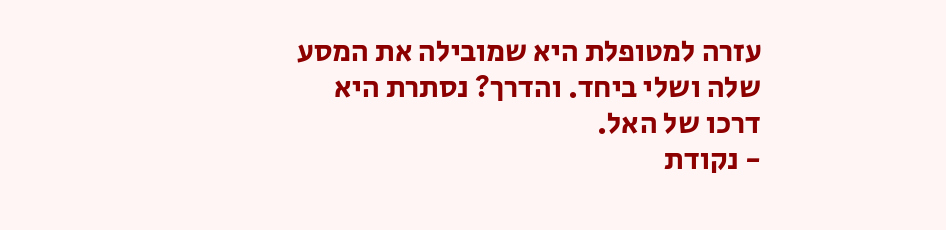עזרה למטופלת היא שמובילה את המסע שלה ושלי ביחד. והדרך? נסתרת היא דרכו של האל.
- נקודת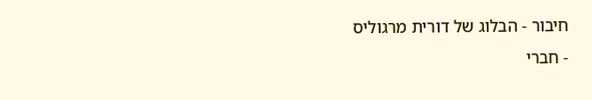חיבור - הבלוג של דורית מרגוליס
- חברי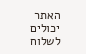האתר יכולים לשלוח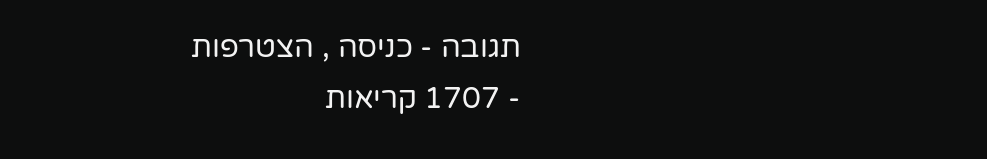תגובה - כניסה , הצטרפות
- 1707 קריאות